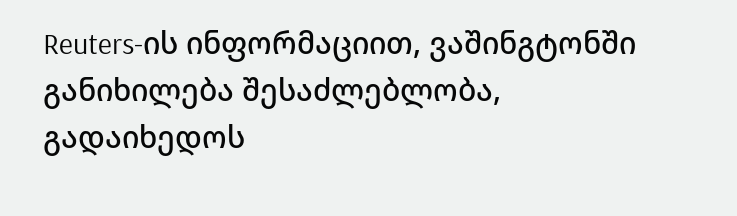Reuters-ის ინფორმაციით, ვაშინგტონში განიხილება შესაძლებლობა, გადაიხედოს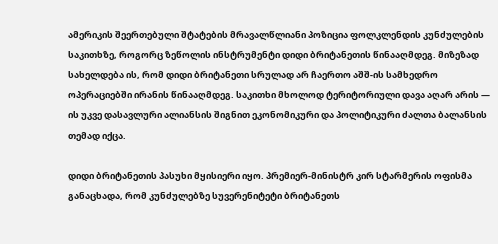ამერიკის შეერთებული შტატების მრავალწლიანი პოზიცია ფოლკლენდის კუნძულების საკითხზე, როგორც ზეწოლის ინსტრუმენტი დიდი ბრიტანეთის წინააღმდეგ. მიზეზად სახელდება ის, რომ დიდი ბრიტანეთი სრულად არ ჩაერთო აშშ-ის სამხედრო ოპერაციებში ირანის წინააღმდეგ. საკითხი მხოლოდ ტერიტორიული დავა აღარ არის — ის უკვე დასავლური ალიანსის შიგნით ეკონომიკური და პოლიტიკური ძალთა ბალანსის თემად იქცა.

დიდი ბრიტანეთის პასუხი მყისიერი იყო. პრემიერ-მინისტრ კირ სტარმერის ოფისმა განაცხადა, რომ კუნძულებზე სუვერენიტეტი ბრიტანეთს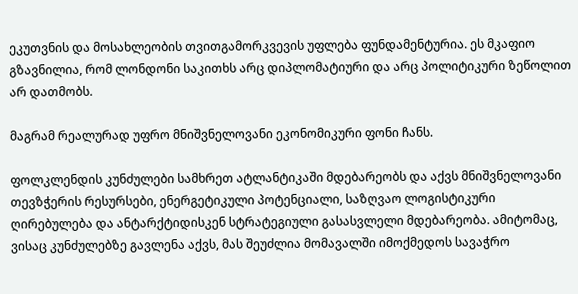ეკუთვნის და მოსახლეობის თვითგამორკვევის უფლება ფუნდამენტურია. ეს მკაფიო გზავნილია, რომ ლონდონი საკითხს არც დიპლომატიური და არც პოლიტიკური ზეწოლით არ დათმობს.

მაგრამ რეალურად უფრო მნიშვნელოვანი ეკონომიკური ფონი ჩანს.

ფოლკლენდის კუნძულები სამხრეთ ატლანტიკაში მდებარეობს და აქვს მნიშვნელოვანი თევზჭერის რესურსები, ენერგეტიკული პოტენციალი, საზღვაო ლოგისტიკური ღირებულება და ანტარქტიდისკენ სტრატეგიული გასასვლელი მდებარეობა. ამიტომაც, ვისაც კუნძულებზე გავლენა აქვს, მას შეუძლია მომავალში იმოქმედოს სავაჭრო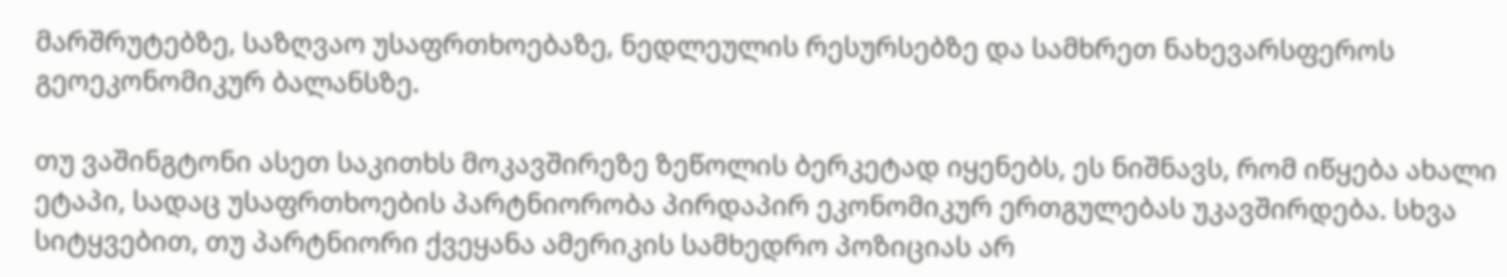მარშრუტებზე, საზღვაო უსაფრთხოებაზე, ნედლეულის რესურსებზე და სამხრეთ ნახევარსფეროს გეოეკონომიკურ ბალანსზე.

თუ ვაშინგტონი ასეთ საკითხს მოკავშირეზე ზეწოლის ბერკეტად იყენებს, ეს ნიშნავს, რომ იწყება ახალი ეტაპი, სადაც უსაფრთხოების პარტნიორობა პირდაპირ ეკონომიკურ ერთგულებას უკავშირდება. სხვა სიტყვებით, თუ პარტნიორი ქვეყანა ამერიკის სამხედრო პოზიციას არ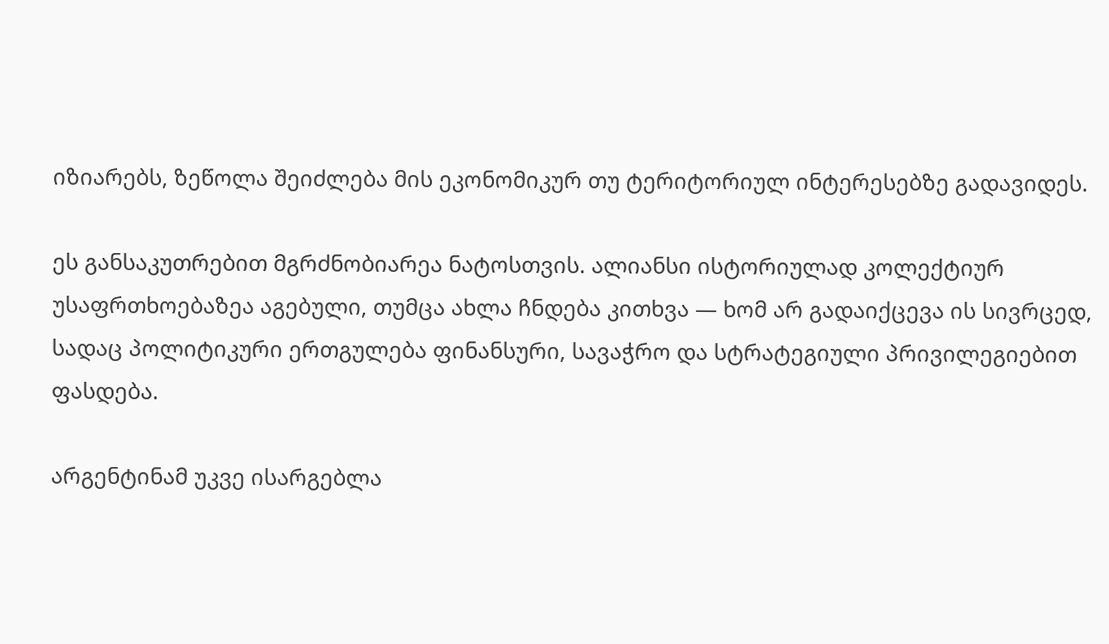იზიარებს, ზეწოლა შეიძლება მის ეკონომიკურ თუ ტერიტორიულ ინტერესებზე გადავიდეს.

ეს განსაკუთრებით მგრძნობიარეა ნატოსთვის. ალიანსი ისტორიულად კოლექტიურ უსაფრთხოებაზეა აგებული, თუმცა ახლა ჩნდება კითხვა — ხომ არ გადაიქცევა ის სივრცედ, სადაც პოლიტიკური ერთგულება ფინანსური, სავაჭრო და სტრატეგიული პრივილეგიებით ფასდება.

არგენტინამ უკვე ისარგებლა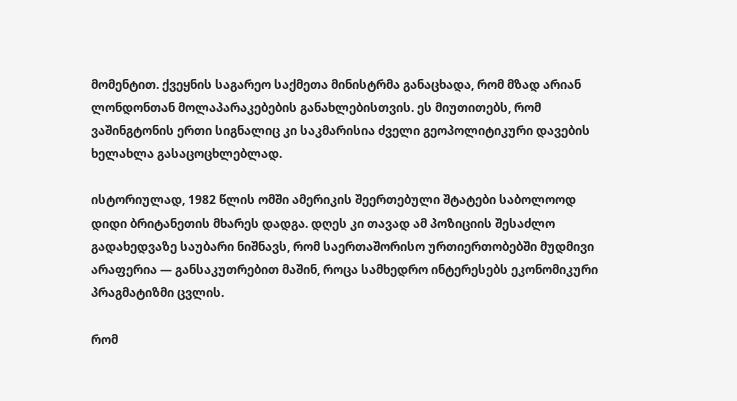მომენტით. ქვეყნის საგარეო საქმეთა მინისტრმა განაცხადა, რომ მზად არიან ლონდონთან მოლაპარაკებების განახლებისთვის. ეს მიუთითებს, რომ ვაშინგტონის ერთი სიგნალიც კი საკმარისია ძველი გეოპოლიტიკური დავების ხელახლა გასაცოცხლებლად.

ისტორიულად, 1982 წლის ომში ამერიკის შეერთებული შტატები საბოლოოდ დიდი ბრიტანეთის მხარეს დადგა. დღეს კი თავად ამ პოზიციის შესაძლო გადახედვაზე საუბარი ნიშნავს, რომ საერთაშორისო ურთიერთობებში მუდმივი არაფერია — განსაკუთრებით მაშინ, როცა სამხედრო ინტერესებს ეკონომიკური პრაგმატიზმი ცვლის.

რომ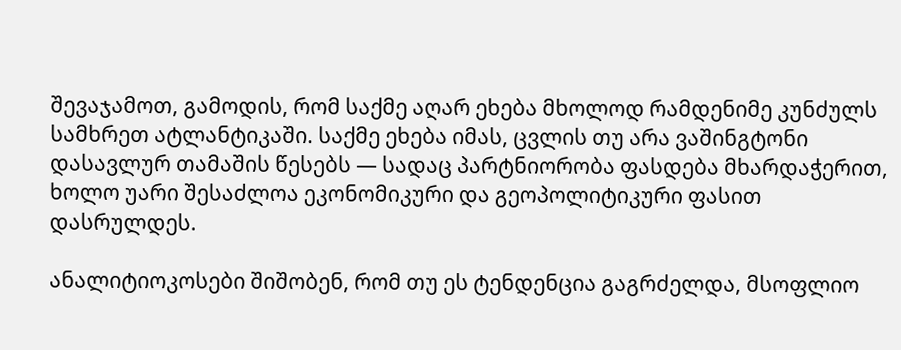შევაჯამოთ, გამოდის, რომ საქმე აღარ ეხება მხოლოდ რამდენიმე კუნძულს სამხრეთ ატლანტიკაში. საქმე ეხება იმას, ცვლის თუ არა ვაშინგტონი დასავლურ თამაშის წესებს — სადაც პარტნიორობა ფასდება მხარდაჭერით, ხოლო უარი შესაძლოა ეკონომიკური და გეოპოლიტიკური ფასით დასრულდეს.

ანალიტიოკოსები შიშობენ, რომ თუ ეს ტენდენცია გაგრძელდა, მსოფლიო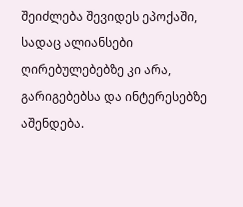შეიძლება შევიდეს ეპოქაში, სადაც ალიანსები ღირებულებებზე კი არა, გარიგებებსა და ინტერესებზე აშენდება.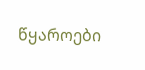წყაროები